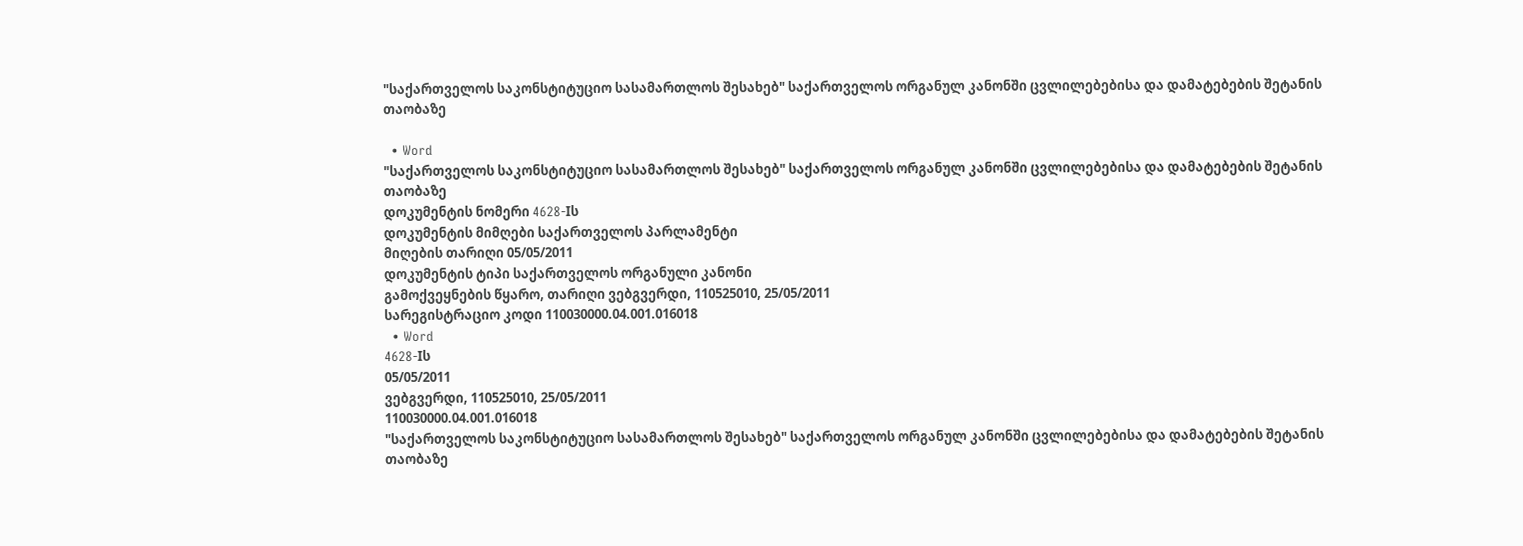"საქართველოს საკონსტიტუციო სასამართლოს შესახებ" საქართველოს ორგანულ კანონში ცვლილებებისა და დამატებების შეტანის თაობაზე

  • Word
"საქართველოს საკონსტიტუციო სასამართლოს შესახებ" საქართველოს ორგანულ კანონში ცვლილებებისა და დამატებების შეტანის თაობაზე
დოკუმენტის ნომერი 4628-Iს
დოკუმენტის მიმღები საქართველოს პარლამენტი
მიღების თარიღი 05/05/2011
დოკუმენტის ტიპი საქართველოს ორგანული კანონი
გამოქვეყნების წყარო, თარიღი ვებგვერდი, 110525010, 25/05/2011
სარეგისტრაციო კოდი 110030000.04.001.016018
  • Word
4628-Iს
05/05/2011
ვებგვერდი, 110525010, 25/05/2011
110030000.04.001.016018
"საქართველოს საკონსტიტუციო სასამართლოს შესახებ" საქართველოს ორგანულ კანონში ცვლილებებისა და დამატებების შეტანის თაობაზე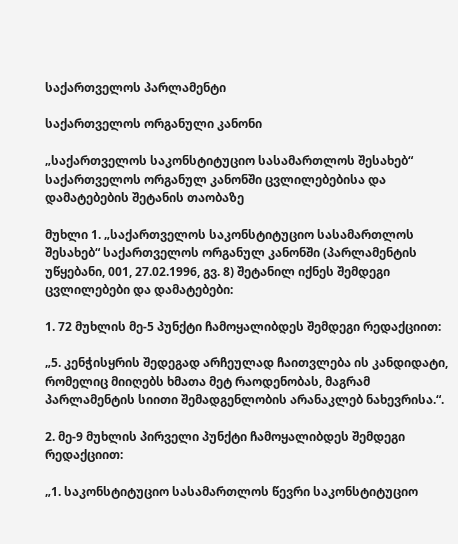საქართველოს პარლამენტი

საქართველოს ორგანული კანონი

„საქართველოს საკონსტიტუციო სასამართლოს შესახებ“ საქართველოს ორგანულ კანონში ცვლილებებისა და დამატებების შეტანის თაობაზე

მუხლი 1. „საქართველოს საკონსტიტუციო სასამართლოს შესახებ“ საქართველოს ორგანულ კანონში (პარლამენტის უწყებანი, 001, 27.02.1996, გვ. 8) შეტანილ იქნეს შემდეგი ცვლილებები და დამატებები:

1. 72 მუხლის მე-5 პუნქტი ჩამოყალიბდეს შემდეგი რედაქციით:

„5. კენჭისყრის შედეგად არჩეულად ჩაითვლება ის კანდიდატი, რომელიც მიიღებს ხმათა მეტ რაოდენობას, მაგრამ პარლამენტის სიითი შემადგენლობის არანაკლებ ნახევრისა.“.

2. მე-9 მუხლის პირველი პუნქტი ჩამოყალიბდეს შემდეგი რედაქციით:

„1. საკონსტიტუციო სასამართლოს წევრი საკონსტიტუციო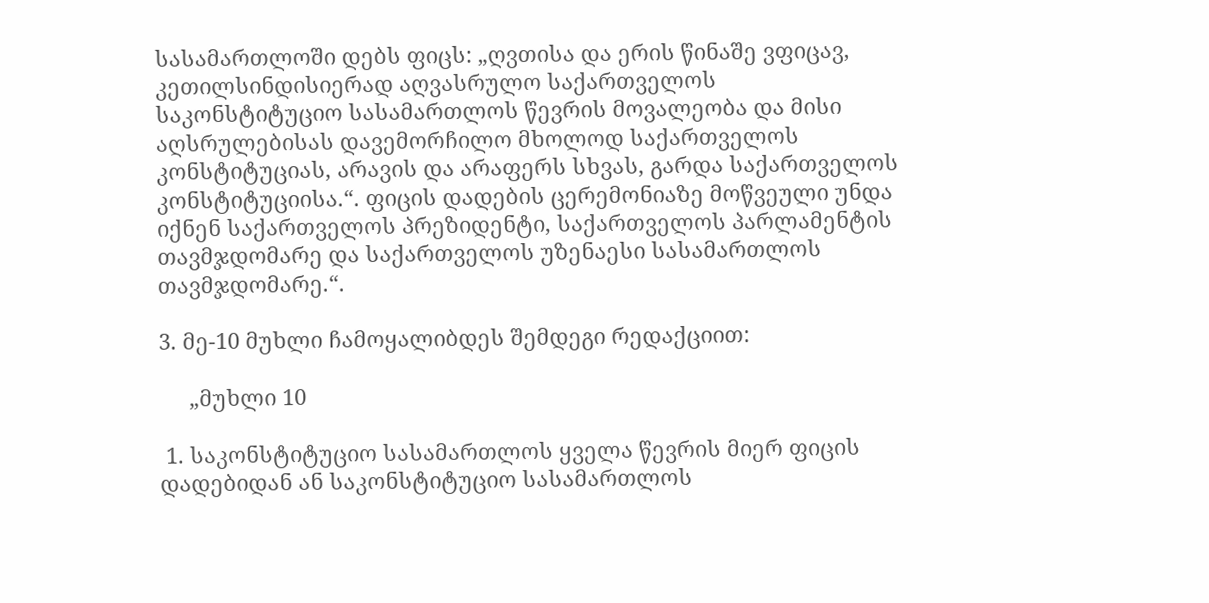სასამართლოში დებს ფიცს: „ღვთისა და ერის წინაშე ვფიცავ, კეთილსინდისიერად აღვასრულო საქართველოს საკონსტიტუციო სასამართლოს წევრის მოვალეობა და მისი აღსრულებისას დავემორჩილო მხოლოდ საქართველოს კონსტიტუციას, არავის და არაფერს სხვას, გარდა საქართველოს კონსტიტუციისა.“. ფიცის დადების ცერემონიაზე მოწვეული უნდა იქნენ საქართველოს პრეზიდენტი, საქართველოს პარლამენტის თავმჯდომარე და საქართველოს უზენაესი სასამართლოს თავმჯდომარე.“.

3. მე-10 მუხლი ჩამოყალიბდეს შემდეგი რედაქციით:

     „მუხლი 10

 1. საკონსტიტუციო სასამართლოს ყველა წევრის მიერ ფიცის დადებიდან ან საკონსტიტუციო სასამართლოს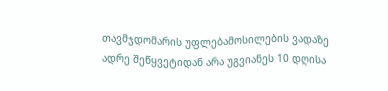თავმჯდომარის უფლებამოსილების ვადაზე ადრე შეწყვეტიდან არა უგვიანეს 10 დღისა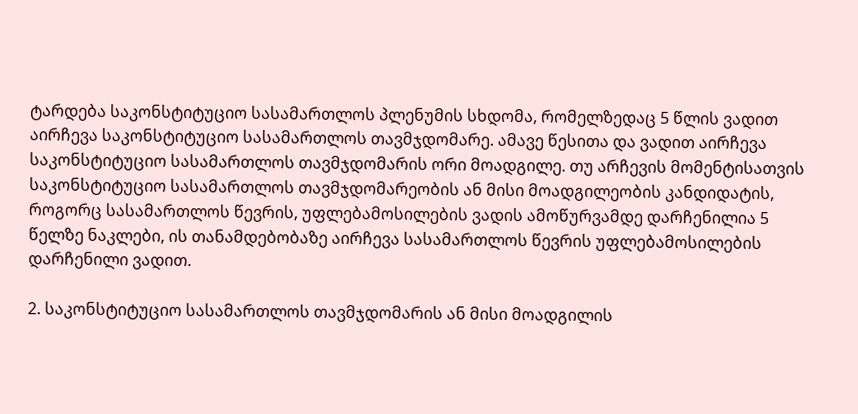ტარდება საკონსტიტუციო სასამართლოს პლენუმის სხდომა, რომელზედაც 5 წლის ვადით აირჩევა საკონსტიტუციო სასამართლოს თავმჯდომარე. ამავე წესითა და ვადით აირჩევა საკონსტიტუციო სასამართლოს თავმჯდომარის ორი მოადგილე. თუ არჩევის მომენტისათვის საკონსტიტუციო სასამართლოს თავმჯდომარეობის ან მისი მოადგილეობის კანდიდატის, როგორც სასამართლოს წევრის, უფლებამოსილების ვადის ამოწურვამდე დარჩენილია 5 წელზე ნაკლები, ის თანამდებობაზე აირჩევა სასამართლოს წევრის უფლებამოსილების დარჩენილი ვადით.

2. საკონსტიტუციო სასამართლოს თავმჯდომარის ან მისი მოადგილის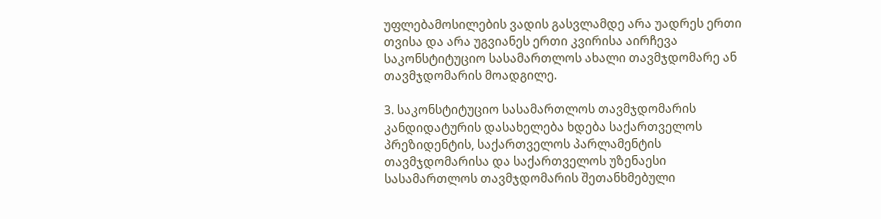უფლებამოსილების ვადის გასვლამდე არა უადრეს ერთი თვისა და არა უგვიანეს ერთი კვირისა აირჩევა საკონსტიტუციო სასამართლოს ახალი თავმჯდომარე ან თავმჯდომარის მოადგილე.

3. საკონსტიტუციო სასამართლოს თავმჯდომარის კანდიდატურის დასახელება ხდება საქართველოს პრეზიდენტის, საქართველოს პარლამენტის თავმჯდომარისა და საქართველოს უზენაესი სასამართლოს თავმჯდომარის შეთანხმებული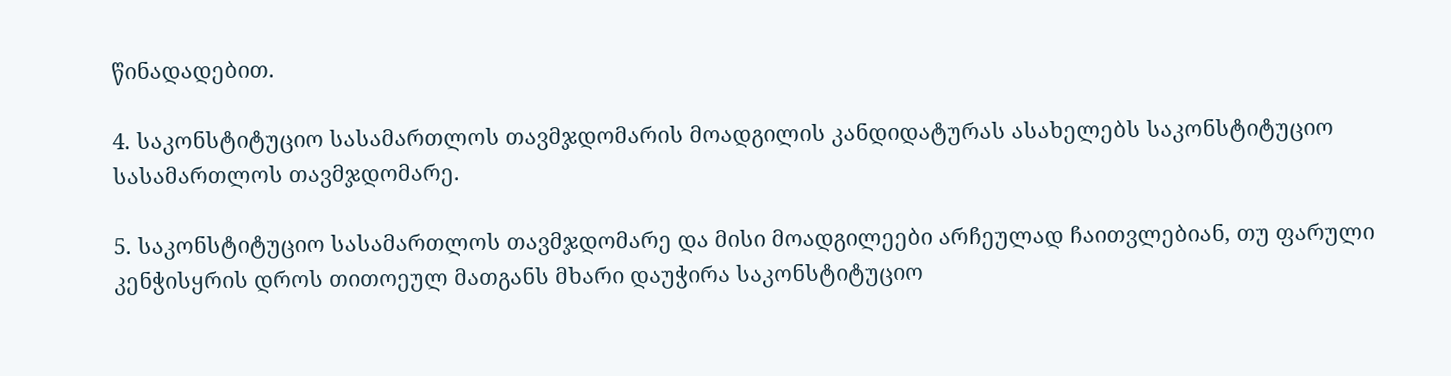წინადადებით.

4. საკონსტიტუციო სასამართლოს თავმჯდომარის მოადგილის კანდიდატურას ასახელებს საკონსტიტუციო სასამართლოს თავმჯდომარე.

5. საკონსტიტუციო სასამართლოს თავმჯდომარე და მისი მოადგილეები არჩეულად ჩაითვლებიან, თუ ფარული კენჭისყრის დროს თითოეულ მათგანს მხარი დაუჭირა საკონსტიტუციო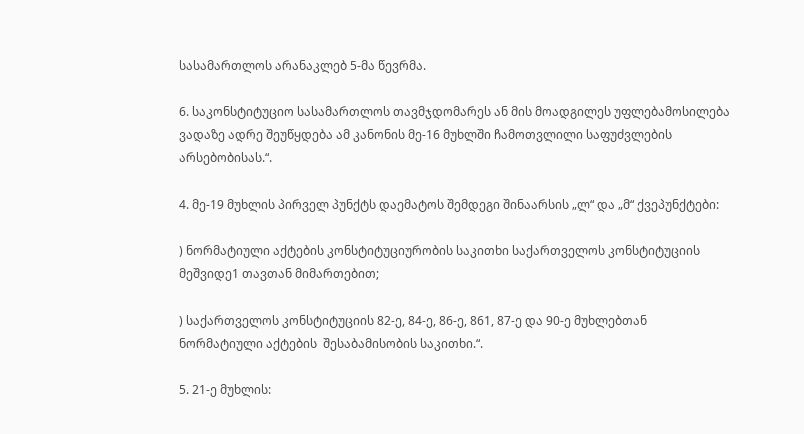სასამართლოს არანაკლებ 5-მა წევრმა.

6. საკონსტიტუციო სასამართლოს თავმჯდომარეს ან მის მოადგილეს უფლებამოსილება ვადაზე ადრე შეუწყდება ამ კანონის მე-16 მუხლში ჩამოთვლილი საფუძვლების არსებობისას.“.

4. მე-19 მუხლის პირველ პუნქტს დაემატოს შემდეგი შინაარსის „ლ“ და „მ“ ქვეპუნქტები:

) ნორმატიული აქტების კონსტიტუციურობის საკითხი საქართველოს კონსტიტუციის მეშვიდე1 თავთან მიმართებით;

) საქართველოს კონსტიტუციის 82-ე, 84-ე, 86-ე, 861, 87-ე და 90-ე მუხლებთან ნორმატიული აქტების  შესაბამისობის საკითხი.“.

5. 21-ე მუხლის: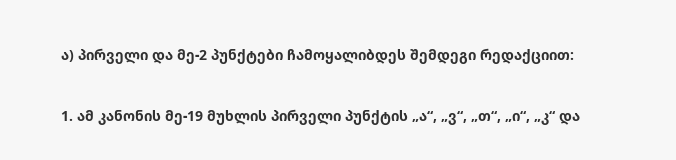ა) პირველი და მე-2 პუნქტები ჩამოყალიბდეს შემდეგი რედაქციით:

1. ამ კანონის მე-19 მუხლის პირველი პუნქტის „ა“, „ვ“, „თ“, „ი“, „კ“ და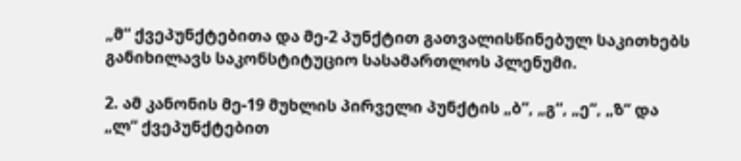„მ“ ქვეპუნქტებითა და მე-2 პუნქტით გათვალისწინებულ საკითხებს განიხილავს საკონსტიტუციო სასამართლოს პლენუმი.

2. ამ კანონის მე-19 მუხლის პირველი პუნქტის „ბ“, „გ“, „ე“, „ზ“ და „ლ“ ქვეპუნქტებით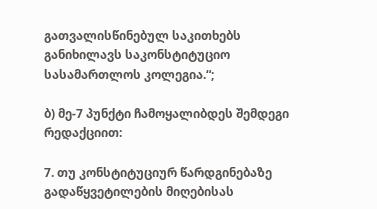გათვალისწინებულ საკითხებს განიხილავს საკონსტიტუციო სასამართლოს კოლეგია.“;

ბ) მე-7 პუნქტი ჩამოყალიბდეს შემდეგი რედაქციით:

7. თუ კონსტიტუციურ წარდგინებაზე გადაწყვეტილების მიღებისას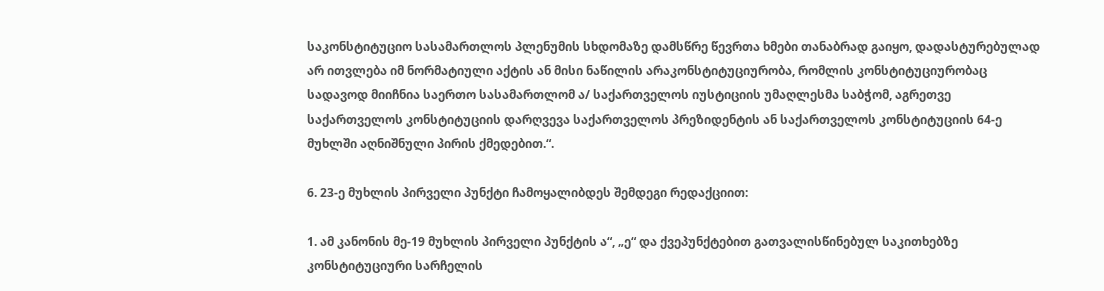საკონსტიტუციო სასამართლოს პლენუმის სხდომაზე დამსწრე წევრთა ხმები თანაბრად გაიყო, დადასტურებულად არ ითვლება იმ ნორმატიული აქტის ან მისი ნაწილის არაკონსტიტუციურობა, რომლის კონსტიტუციურობაც სადავოდ მიიჩნია საერთო სასამართლომ ა/ საქართველოს იუსტიციის უმაღლესმა საბჭომ, აგრეთვე საქართველოს კონსტიტუციის დარღვევა საქართველოს პრეზიდენტის ან საქართველოს კონსტიტუციის 64-ე მუხლში აღნიშნული პირის ქმედებით.“.

6. 23-ე მუხლის პირველი პუნქტი ჩამოყალიბდეს შემდეგი რედაქციით:

1. ამ კანონის მე-19 მუხლის პირველი პუნქტის ა“, „ე“ და ქვეპუნქტებით გათვალისწინებულ საკითხებზე კონსტიტუციური სარჩელის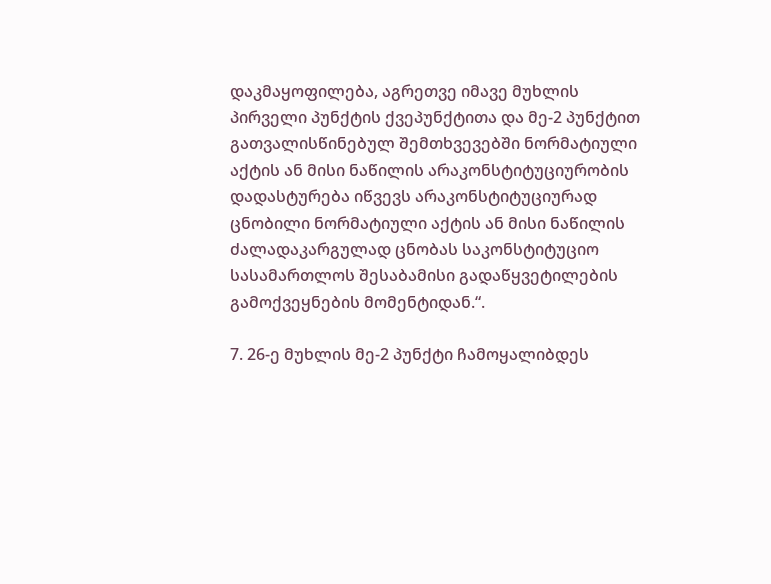დაკმაყოფილება, აგრეთვე იმავე მუხლის პირველი პუნქტის ქვეპუნქტითა და მე-2 პუნქტით გათვალისწინებულ შემთხვევებში ნორმატიული აქტის ან მისი ნაწილის არაკონსტიტუციურობის დადასტურება იწვევს არაკონსტიტუციურად ცნობილი ნორმატიული აქტის ან მისი ნაწილის ძალადაკარგულად ცნობას საკონსტიტუციო სასამართლოს შესაბამისი გადაწყვეტილების გამოქვეყნების მომენტიდან.“.

7. 26-ე მუხლის მე-2 პუნქტი ჩამოყალიბდეს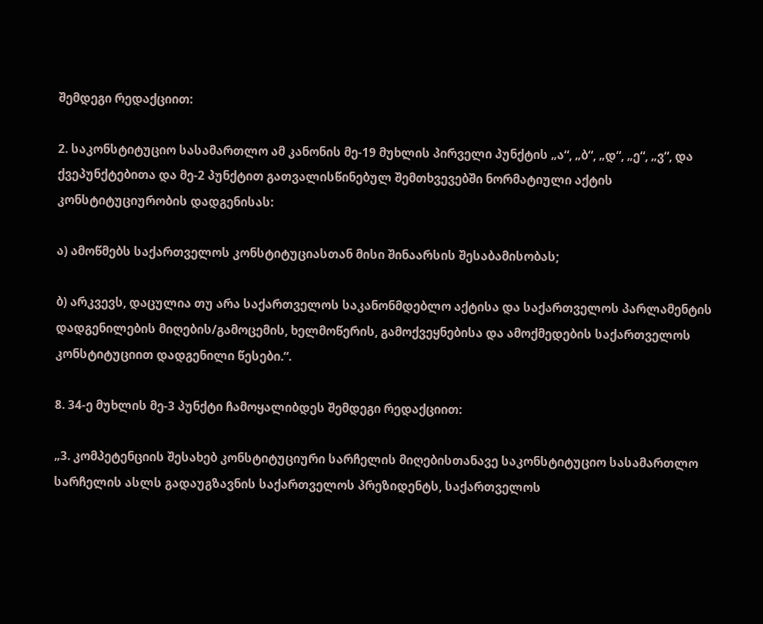შემდეგი რედაქციით:

2. საკონსტიტუციო სასამართლო ამ კანონის მე-19 მუხლის პირველი პუნქტის „ა“, „ბ“, „დ“, „ე“, „ვ“, და ქვეპუნქტებითა და მე-2 პუნქტით გათვალისწინებულ შემთხვევებში ნორმატიული აქტის კონსტიტუციურობის დადგენისას:

ა) ამოწმებს საქართველოს კონსტიტუციასთან მისი შინაარსის შესაბამისობას;

ბ) არკვევს, დაცულია თუ არა საქართველოს საკანონმდებლო აქტისა და საქართველოს პარლამენტის დადგენილების მიღების/გამოცემის, ხელმოწერის, გამოქვეყნებისა და ამოქმედების საქართველოს კონსტიტუციით დადგენილი წესები.“.

8. 34-ე მუხლის მე-3 პუნქტი ჩამოყალიბდეს შემდეგი რედაქციით:

„3. კომპეტენციის შესახებ კონსტიტუციური სარჩელის მიღებისთანავე საკონსტიტუციო სასამართლო სარჩელის ასლს გადაუგზავნის საქართველოს პრეზიდენტს, საქართველოს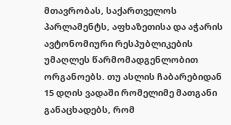მთავრობას, საქართველოს პარლამენტს, აფხაზეთისა და აჭარის ავტონომიური რესპუბლიკების უმაღლეს წარმომადგენლობით ორგანოებს. თუ ასლის ჩაბარებიდან 15 დღის ვადაში რომელიმე მათგანი განაცხადებს, რომ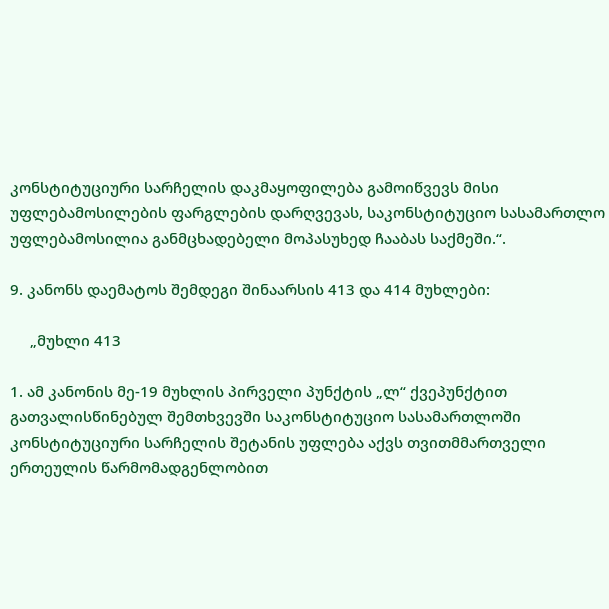კონსტიტუციური სარჩელის დაკმაყოფილება გამოიწვევს მისი უფლებამოსილების ფარგლების დარღვევას, საკონსტიტუციო სასამართლო უფლებამოსილია განმცხადებელი მოპასუხედ ჩააბას საქმეში.“.

9. კანონს დაემატოს შემდეგი შინაარსის 413 და 414 მუხლები:

     „მუხლი 413

1. ამ კანონის მე-19 მუხლის პირველი პუნქტის „ლ“ ქვეპუნქტით გათვალისწინებულ შემთხვევში საკონსტიტუციო სასამართლოში კონსტიტუციური სარჩელის შეტანის უფლება აქვს თვითმმართველი ერთეულის წარმომადგენლობით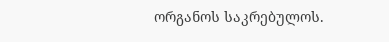ორგანოს საკრებულოს.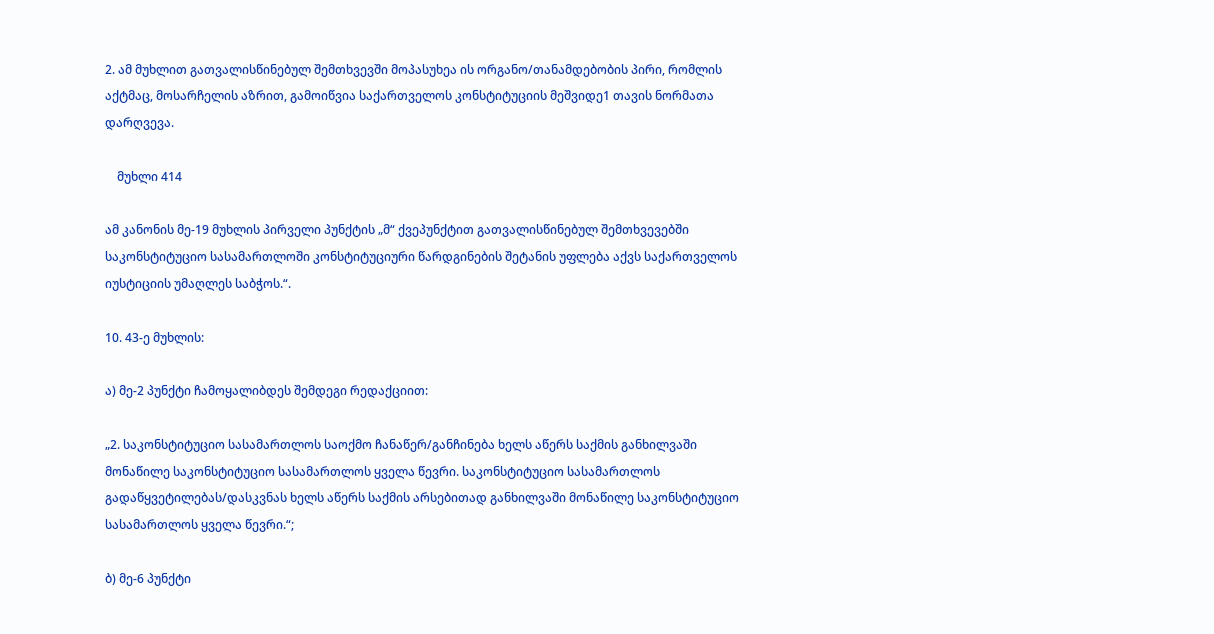2. ამ მუხლით გათვალისწინებულ შემთხვევში მოპასუხეა ის ორგანო/თანამდებობის პირი, რომლის აქტმაც, მოსარჩელის აზრით, გამოიწვია საქართველოს კონსტიტუციის მეშვიდე1 თავის ნორმათა დარღვევა.

    მუხლი 414

ამ კანონის მე-19 მუხლის პირველი პუნქტის „მ“ ქვეპუნქტით გათვალისწინებულ შემთხვევებში საკონსტიტუციო სასამართლოში კონსტიტუციური წარდგინების შეტანის უფლება აქვს საქართველოს იუსტიციის უმაღლეს საბჭოს.“.

10. 43-ე მუხლის:

ა) მე-2 პუნქტი ჩამოყალიბდეს შემდეგი რედაქციით:

„2. საკონსტიტუციო სასამართლოს საოქმო ჩანაწერ/განჩინება ხელს აწერს საქმის განხილვაში მონაწილე საკონსტიტუციო სასამართლოს ყველა წევრი. საკონსტიტუციო სასამართლოს გადაწყვეტილებას/დასკვნას ხელს აწერს საქმის არსებითად განხილვაში მონაწილე საკონსტიტუციო სასამართლოს ყველა წევრი.“;

ბ) მე-6 პუნქტი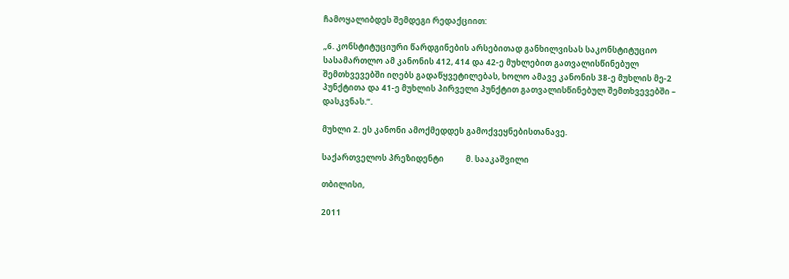ჩამოყალიბდეს შემდეგი რედაქციით:

„6. კონსტიტუციური წარდგინების არსებითად განხილვისას საკონსტიტუციო სასამართლო ამ კანონის 412, 414 და 42-ე მუხლებით გათვალისწინებულ შემთხვევებში იღებს გადაწყვეტილებას, ხოლო ამავე კანონის 38-ე მუხლის მე-2 პუნქტითა და 41-ე მუხლის პირველი პუნქტით გათვალისწინებულ შემთხვევებში – დასკვნას.“.

მუხლი 2. ეს კანონი ამოქმედდეს გამოქვეყნებისთანავე.

საქართველოს პრეზიდენტი           მ. სააკაშვილი

თბილისი,

2011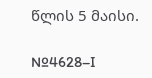წლის 5 მაისი.

№4628–I